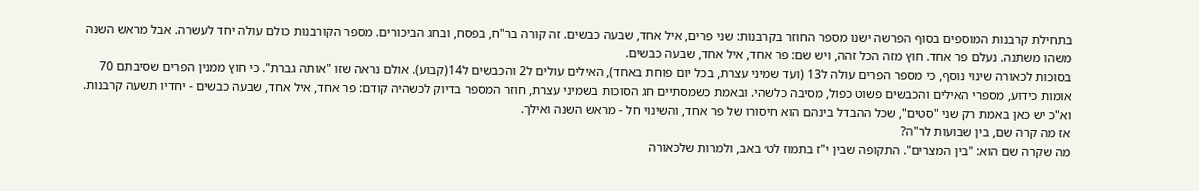בתחילת קרבנות המוספים בסוף הפרשה ישנו מספר החוזר בקרבנות: שני פרים, איל אחד, שבעה כבשים. זה קורה בר"ח, בפסח, ובחג הביכורים. מספר הקורבנות כולם עולה יחד לעשרה. אבל מראש השנה משהו משתנה. נעלם פר אחד. חוץ מזה הכל זהה, ויש שם: פר אחד, איל אחד, שבעה כבשים.
בסוכות לכאורה שינוי נוסף, כי מספר הפרים עולה ל13 (ועד שמיני עצרת, בכל יום פוחת באחד), האילים עולים ל2 והכבשים ל14(קבוע). אולם נראה שזו "אותה גברת". כי חוץ ממנין הפרים שסיבתם 70 אומות כידוע, מספרי האילים והכבשים פשוט כפול, מסיבה כלשהי. ובאמת כשמסתיים חג הסוכות בשמיני עצרת, חוזר המספר בדיוק לכשהיה קודם: פר אחד, איל אחד, שבעה כבשים - יחדיו תשעה קרבנות.
וא"כ יש כאן באמת רק שני "סטים", שכל ההבדל בינהם הוא חיסורו של פר אחד, והשינוי חל - מראש השנה ואילך.
אז מה קרה שם, בין שבועות לר"ה?
מה שקרה שם הוא: "בין המצרים". התקופה שבין י"ז בתמוז לט׳ באב, ולמרות שלכאורה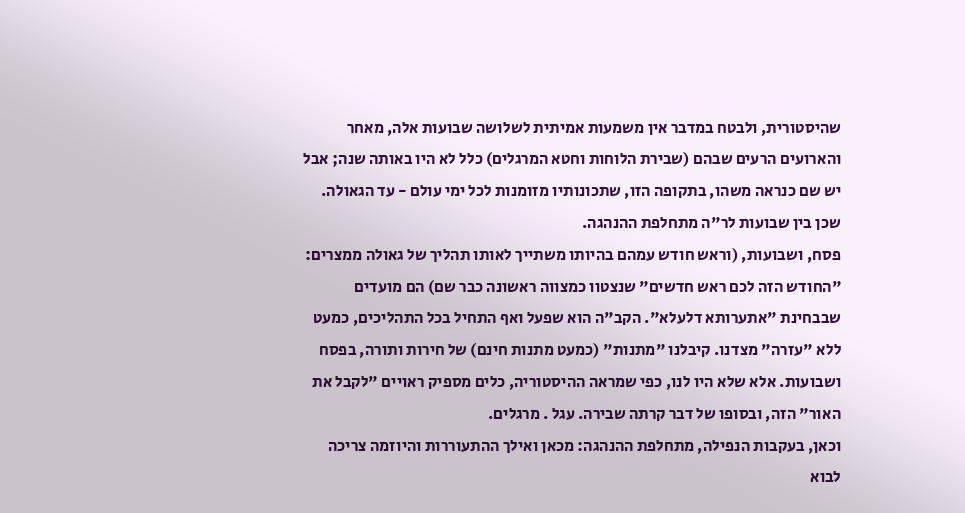שהיסטורית, ולבטח במדבר אין משמעות אמיתית לשלושה שבועות אלה, מאחר והארועים הרעים שבהם (שבירת הלוחות וחטא המרגלים) כלל לא היו באותה שנה; אבל יש שם כנראה משהו, בתקופה הזו, שתכונותיו מזומנות לכל ימי עולם - עד הגאולה.
שכן בין שבועות לר"ה מתחלפת ההנהגה.
פסח, ושבועות, (וראש חודש עמהם בהיותו משתייך לאותו תהליך של גאולה ממצרים: "החודש הזה לכם ראש חדשים" שנצטוו כמצווה ראשונה כבר שם) הם מועדים שבבחינת "אתערותא דלעלא". הקב"ה הוא שפעל ואף התחיל בכל התהליכים, כמעט ללא "עזרה" מצדנו. קיבלנו "מתנות" (כמעט מתנות חינם) של חירות ותורה, בפסח ושבועות. אלא שלא היו לנו, כפי שמראה ההיסטוריה, כלים מספיק ראויים "לקבל את האור" הזה, ובסופו של דבר קרתה שבירה. עגל . מרגלים.
וכאן, בעקבות הנפילה, מתחלפת ההנהגה: מכאן ואילך ההתעוררות והיוזמה צריכה לבוא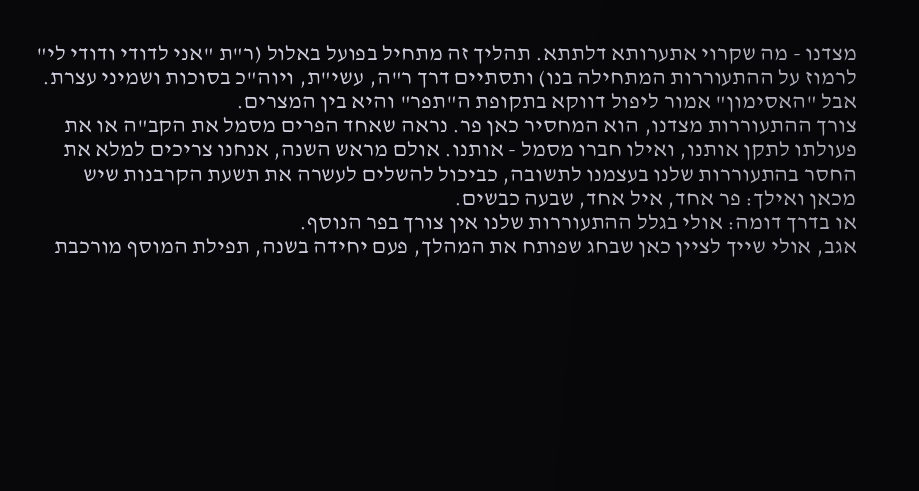מצדנו - מה שקרוי אתערותא דלתתא. תהליך זה מתחיל בפועל באלול (ר"ת "אני לדודי ודודי לי" לרמוז על ההתעוררות המתחילה בנו) ותסתיים דרך ר"ה, עשי"ת, ויוה"כ בסוכות ושמיני עצרת.
אבל "האסימון" אמור ליפול דווקא בתקופת ה"תפר" והיא בין המצרים.
צורך ההתעוררות מצדנו, הוא המחסיר כאן פר. נראה שאחד הפרים מסמל את הקב"ה או את פעולתו לתקן אותנו, ואילו חברו מסמל - אותנו. אולם מראש השנה, אנחנו צריכים למלא את החסר בהתעוררות שלנו בעצמנו לתשובה, כביכול להשלים לעשרה את תשעת הקרבנות שיש מכאן ואילך: פר אחד, איל אחד, שבעה כבשים.
או בדרך דומה: אולי בגלל ההתעוררות שלנו אין צורך בפר הנוסף.
אגב, אולי שייך לציין כאן שבחג שפותח את המהלך, פעם יחידה בשנה, תפילת המוסף מורכבת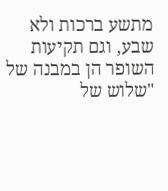מתשע ברכות ולא שבע, וגם תקיעות השופר הן במבנה של "שלוש של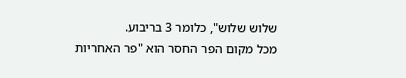שלוש שלוש", כלומר 3 בריבוע.
מכל מקום הפר החסר הוא "פר האחריות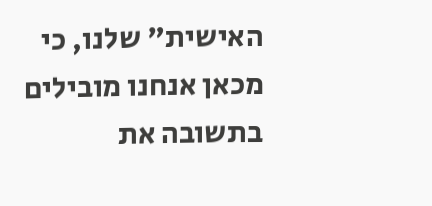האישית" שלנו, כי מכאן אנחנו מובילים בתשובה את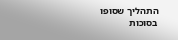התהליך שסופו בסוכות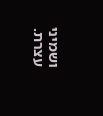ושמיני עצרת.